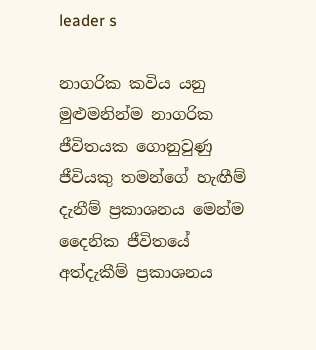leader s

නාගරික කවිය යනු මුළුමනින්ම නාගරික ජීවිතයක ගොනුවුණු ජීවියකු තමන්ගේ හැඟීම් දැනීම් ප්‍රකාශනය මෙන්ම දෛනික ජීවිතයේ අත්දැකීම් ප්‍රකාශනය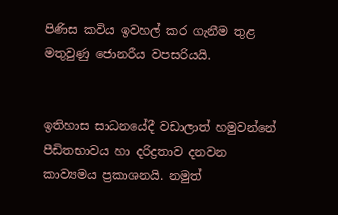පිණිස කවිය ඉවහල් කර ගැනීම තුළ මතුවුණු ජොනරීය වපසරියයි.


ඉතිහාස සාධනයේදී වඩාලාත් හමුවන්නේ පීඩිතභාවය හා දරිද්‍රතාව දනවන කාව්‍යමය ප්‍රකාශනයි. නමුත්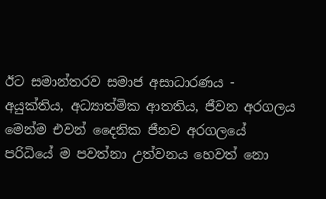ඊට සමාන්තරව සමාජ අසාධාරණය - අයුක්තිය, අධ්‍යාත්මික ආතතිය, ජීවන අරගලය මෙන්ම එවන් දෛනික ජීනව අරගලයේ  පරිධියේ ම පවත්නා උත්වනය හෙවත් නො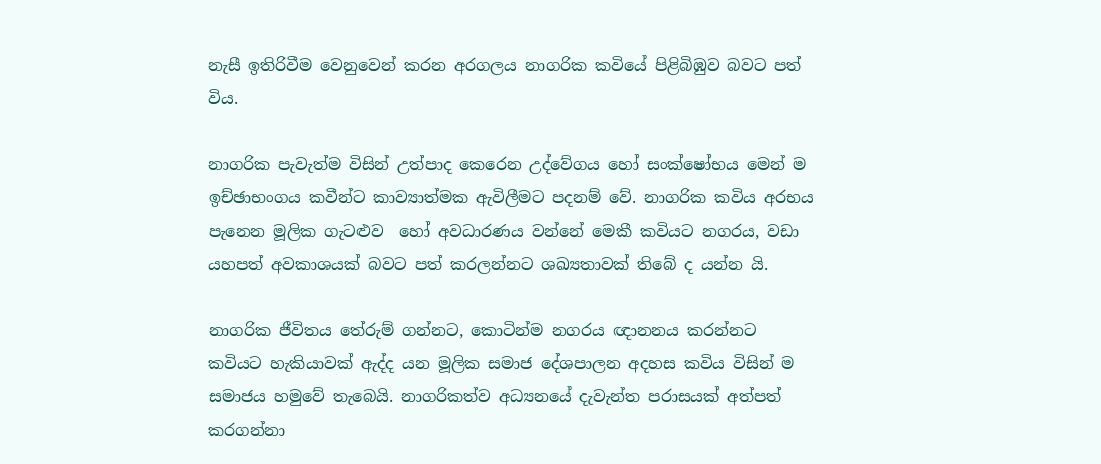නැසී ඉතිරිවීම වෙනුවෙන් කරන අරගලය නාගරික කවියේ පිළිබිඹුව බවට පත් විය.

නාගරික පැවැත්ම විසින් උත්පාද කෙරෙන උද්වේගය හෝ සංක්ෂෝභය මෙන් ම ඉච්ඡාභංගය කවීන්ට කාව්‍යාත්මක ඇවිලීමට පදනම් වේ. නාගරික කවිය අරභය පැනෙන මූලික ගැටළුව  හෝ අවධාරණය වන්නේ මෙකී කවියට නගරය, වඩා යහපත් අවකාශයක් බවට පත් කරලන්නට ශඛ්‍යතාවක් තිබේ ද යන්න යි.

නාගරික ජීවිතය තේරුම් ගන්නට, කොටින්ම නගරය ඥානනය කරන්නට කවියට හැකියාවක් ඇද්ද යන මූලික සමාජ දේශපාලන අදහස කවිය විසින් ම සමාජය හමුවේ තැබෙයි. නාගරිකත්ව අධ්‍යනයේ දැවැන්ත පරාසයක් අත්පත් කරගන්නා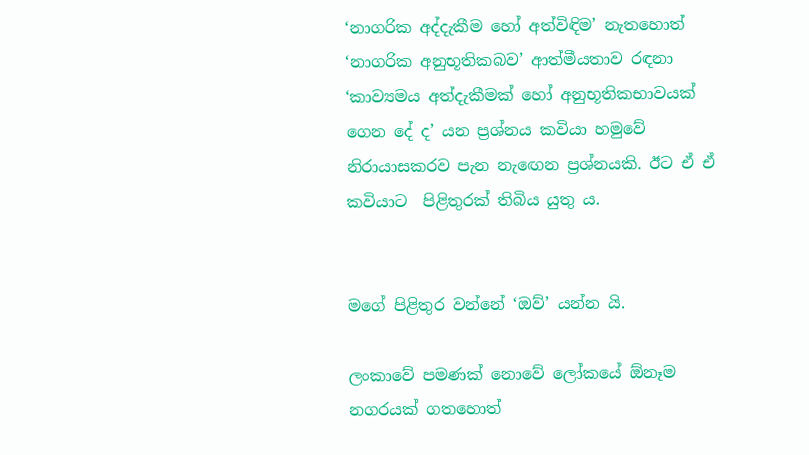‘නාගරික අද්දැකීම හෝ අත්විඳිම’ නැතහොත් ‘නාගරික අනුභූතිකබව’ ආත්මීයතාව රඳනා ‘කාව්‍යමය අත්දැකීමක් හෝ අනුභූතිකභාවයක් ගෙන දේ ද’ යන ප්‍රශ්නය කවියා හමුවේ නිරායාසකරව පැන නැඟෙන ප්‍රශ්නයකි. ඊට ඒ ඒ කවියාට  පිළිතුරක් තිබිය යුතු ය.


මගේ පිළිතුර වන්නේ ‘ඔව්’ යන්න යි.

ලංකාවේ පමණක් නොවේ ලෝකයේ ඕනෑම නගරයක් ගතහොත්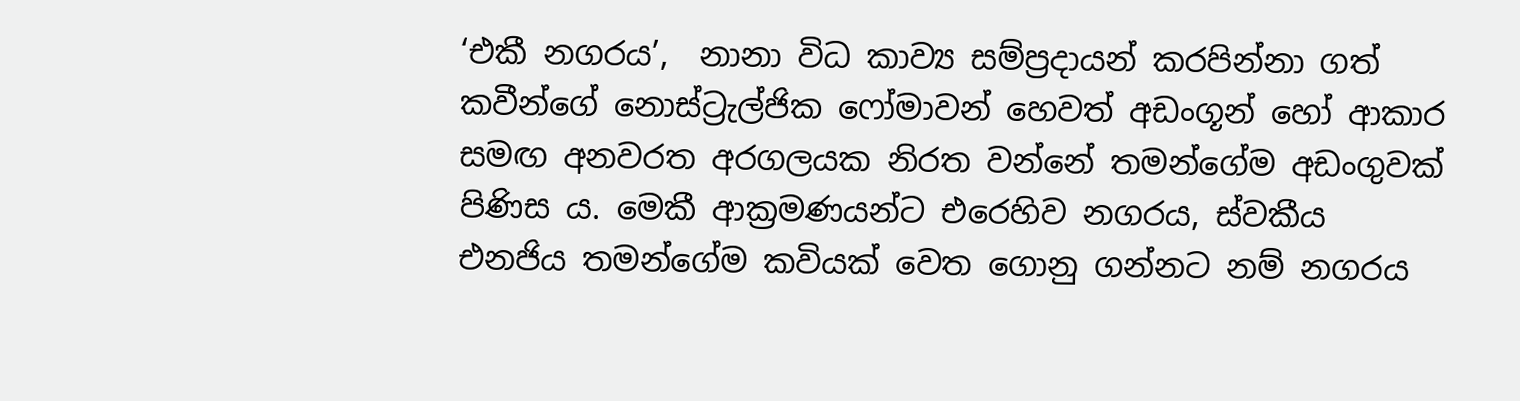‘එකී නගරය’,  නානා විධ කාව්‍ය සම්ප්‍රදායන් කරපින්නා ගත් කවීන්ගේ නොස්ට්‍රැල්ජික ෆෝමාවන් හෙවත් අඩංගූන් හෝ ආකාර සමඟ අනවරත අරගලයක නිරත වන්නේ තමන්ගේම අඩංගුවක් පිණිස ය. මෙකී ආක්‍රමණයන්ට එරෙහිව නගරය, ස්වකීය එනජිය තමන්ගේම කවියක් වෙත ගොනු ගන්නට නම් නගරය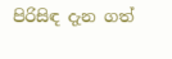පිරිසිඳ දැන ගත්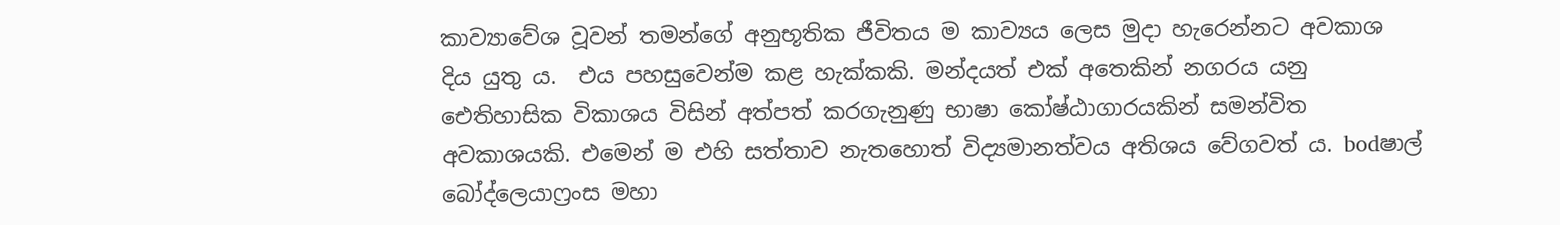කාව්‍යාවේශ වූවන් තමන්ගේ අනුභූතික ජීවිතය ම කාව්‍යය ලෙස මුදා හැරෙන්නට අවකාශ දිය යුතු ය.  එය පහසුවෙන්ම කළ හැක්කකි. මන්දයත් එක් අතෙකින් නගරය යනු ඓතිහාසික විකාශය විසින් අත්පත් කරගැනුණු භාෂා කෝෂ්ඨාගාරයකින් සමන්විත අවකාශයකි. එමෙන් ම එහි සත්තාව නැතහොත් විද්‍යමානත්වය අතිශය වේගවත් ය. bodෂාල් බෝද්ලෙයාෆ්‍රංස මහා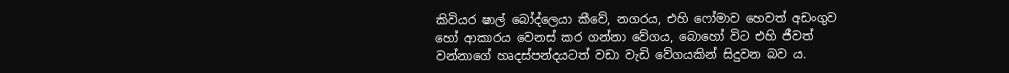කිවියර ෂාල් බෝද්ලෙයා කීවේ, නගරය, එහි ෆෝමාව හෙවත් අඩංගුව හෝ ආකාරය වෙනස් කර ගන්නා වේගය, බොහෝ විට එහි ජීවත් වන්නාගේ හෘදස්පන්දයටත් වඩා වැඩි වේගයකින් සිදුවන බව ය.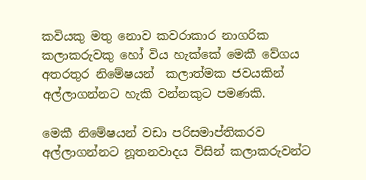කවියකු මතු නොව කවරාකාර නාගරික කලාකරුවකු හෝ විය හැක්කේ මෙකී වේගය අතරතුර නිමේෂයන්  කලාත්මක ජවයකින් අල්ලාගන්නට හැකි වන්නකුට පමණකි.

මෙකී නිමේෂයන් වඩා පරිසමාප්තිකරව අල්ලාගන්නට නූතනවාදය විසින් කලාකරුවන්ට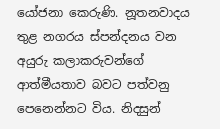යෝජනා කෙරුණි. නූතනවාදය තුළ නගරය ස්පන්දනය වන අයුරු කලාකරුවන්ගේ ආත්මීයතාව බවට පත්වනු පෙනෙන්නට විය. නිදසුන්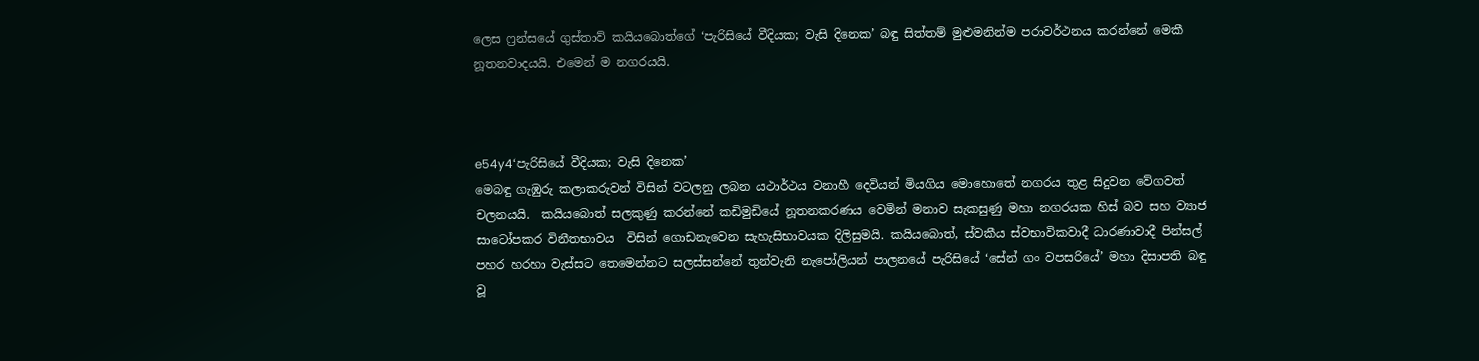ලෙස ෆ්‍රන්සයේ ගුස්තාව් කයියබොත්ගේ ‘පැරිසියේ වීදියක; වැසි දිනෙක’ බඳු සිත්තම් මුළුමනින්ම පරාවර්ථනය කරන්නේ මෙකී නූතනවාදයයි. එමෙන් ම නගරයයි.



e54y4‘පැරිසියේ වීදියක; වැසි දිනෙක’
මෙබඳු ගැඹුරු කලාකරුවන් විසින් වටලනු ලබන යථාර්ථය වනාහී දෙවියන් මියගිය මොහොතේ නගරය තුළ සිදුවන වේගවත් චලනයයි.  කයියබොත් සලකුණු කරන්නේ කඩිමුඩියේ නූතනකරණය වෙමින් මනාව සැකසුණු මහා නගරයක හිස් බව සහ ව්‍යාජ සාටෝපකර විනීතභාවය  විසින් ගොඩනැවෙන සැහැසිභාවයක දිලිසුමයි. කයියබොත්, ස්වකීය ස්වභාවිකවාදී ධාරණාවාදී පින්සල් පහර හරහා වැස්සට තෙමෙන්නට සලස්සන්නේ තුන්වැනි නැපෝලියන් පාලනයේ පැරිසියේ ‘සේන් ගං වපසරියේ’ මහා දිසාපති බඳු වූ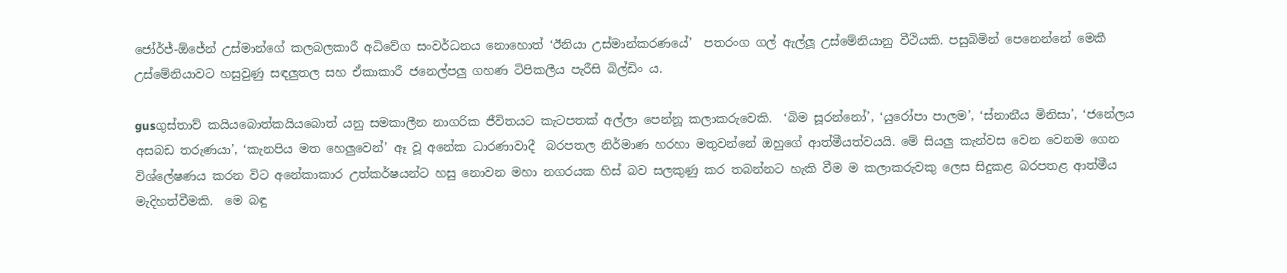ජෝර්ජ්-ඕජේන් උස්මාන්ගේ කලබලකාරී අධිවේග සංවර්ධනය නොහොත් ‘ඊනියා උස්මාන්කරණයේ’  පතරංග ගල් ඇල්ලූ උස්මේනියානු වීථියකි. පසුබිමින් පෙනෙන්නේ මෙකී උස්මේනියාවට හසුවුණු සඳලුතල සහ ඒකාකාරී ජනෙල්පලු ගහණ ටිපිකලීය පැරීසි බිල්ඩිං ය.

gusගුස්තාව් කයියබොත්කයියබොත් යනු සමකාලීන නාගරික ජීවිතයට කැටපතක් අල්ලා පෙන්නූ කලාකරුවෙකි.  ‘බිම සූරන්නෝ’, ‘යුරෝපා පාලම’, ‘ස්නානීය මිනිසා’, ‘ජනේලය අසබඩ තරුණයා’, ‘කැනපිය මත හෙලුවෙන්’ ඈ වූ අනේක ධාරණාවාදී  බරපතල නිර්මාණ හරහා මතුවන්නේ ඔහුගේ ආත්මීයත්වයයි. මේ සියලු කැන්වස වෙන වෙනම ගෙන විශ්ලේෂණය කරන විට අනේකාකාර උත්කර්ෂයන්ට හසු නොවන මහා නගරයක හිස් බව සලකුණු කර තබන්නට හැකි වීම ම කලාකරුවකු ලෙස සිදුකළ බරපතළ ආත්මීය මැදිහත්වීමකි.  මෙ බඳු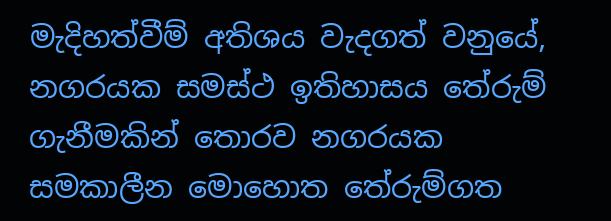මැදිහත්වීම් අතිශය වැදගත් වනුයේ, නගරයක සමස්ථ ඉතිහාසය තේරුම් ගැනීමකින් තොරව නගරයක සමකාලීන මොහොත තේරුම්ගත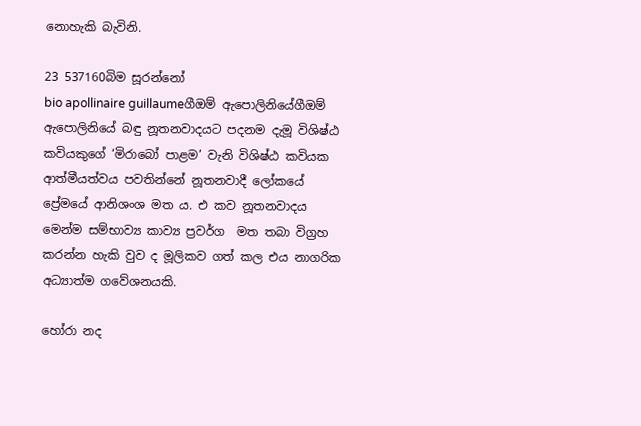නොහැකි බැවිනි.

23 537160බිම සූරන්නෝ
bio apollinaire guillaumeගීඔම් ඇපොලිනියේගීඔම් ඇපොලිනියේ බඳු නූතනවාදයට පදනම දැමූ විශිෂ්ඨ කවියකුගේ ‘මිරාබෝ පාළම’ වැනි විශිෂ්ඨ කවියක ආත්මීයත්වය පවතින්නේ නූතනවාදී ලෝකයේ  ප්‍රේමයේ ආනිශංශ මත ය. එ කව නූතනවාදය මෙන්ම සම්භාව්‍ය කාව්‍ය ප්‍රවර්ග  මත තබා විග්‍රහ කරන්න හැකි වුව ද මූලිකව ගත් කල එය නාගරික අධ්‍යාත්ම ගවේශනයකි.

හෝරා නද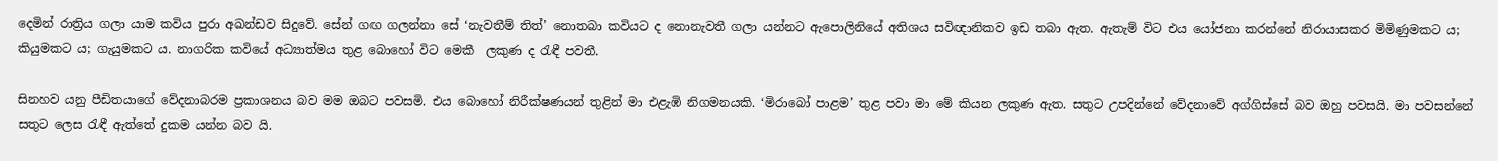දෙමින් රාත්‍රිය ගලා යාම කවිය පුරා අඛන්ඩව සිදුවේ. සේන් ගඟ ගලන්නා සේ ‘නැවතීම් තිත්’ නොතබා කවියට ද නොනැවතී ගලා යන්නට ඇපොලිනියේ අතිශය සවිඥානිකව ඉඩ තබා ඇත. ඇතැම් විට එය යෝජනා කරන්නේ නිරායාසකර මිමිණුමකට ය; කියුමකට ය; ගැයුමකට ය. නාගරික කවියේ අධ්‍යාත්මය තුළ බොහෝ විට මෙකී  ලකුණ ද රැඳී පවතී.

සිනහව යනු පීඩිතයාගේ වේදනාබරම ප්‍රකාශනය බව මම ඔබට පවසමි. එය බොහෝ නිරීක්ෂණයන් තුළින් මා එළැඹි නිගමනයකි. ‘මිරාබෝ පාළම’ තුළ පවා මා මේ කියන ලකුණ ඇත. සතුට උපදින්නේ වේදනාවේ අග්ගිස්සේ බව ඔහු පවසයි. මා පවසන්නේ සතුට ලෙස රැඳී ඇත්තේ දුකම යන්න බව යි.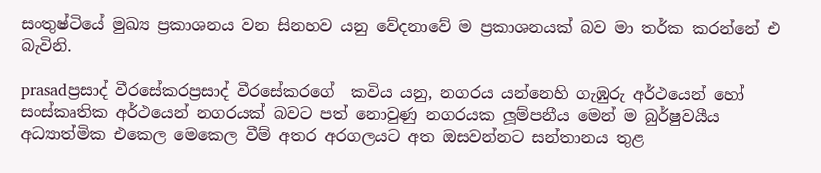සංතුෂ්ටියේ මුඛ්‍ය ප්‍රකාශනය වන සිනහව යනු වේදනාවේ ම ප්‍රකාශනයක් බව මා තර්ක කරන්නේ එ බැවිනි.

prasadප්‍රසාද් වීරසේකරප්‍රසාද් වීරසේකරගේ  කවිය යනු, නගරය යන්නෙහි ගැඹුරු අර්ථයෙන් හෝ සංස්කෘතික අර්ථයෙන් නගරයක් බවට පත් නොවුණු නගරයක ලූම්පනීය මෙන් ම බුර්ෂුවයීය අධ්‍යාත්මික එකෙල මෙකෙල වීම් අතර අරගලයට අත ඔසවන්නට සන්තානය තුළ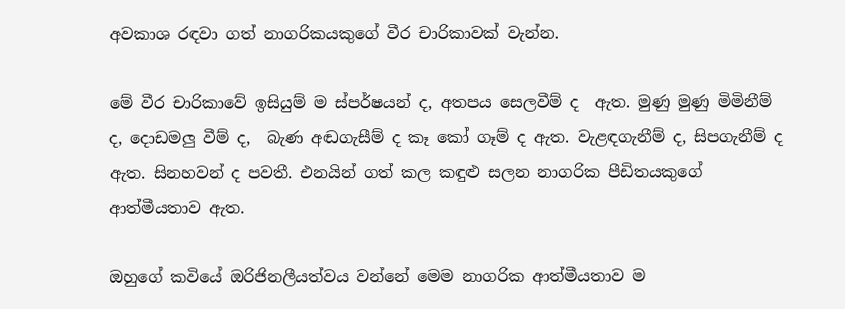අවකාශ රඳවා ගත් නාගරිකයකුගේ වීර චාරිකාවක් වැන්න.

මේ වීර චාරිකාවේ ඉසියුම් ම ස්පර්ෂයන් ද, අතපය සෙලවීම් ද  ඇත. මුණු මුණු මිමිනීම් ද, දොඩමලු වීම් ද,  බැණ අඬගැසීම් ද කෑ කෝ ගෑම් ද ඇත. වැළඳගැනීම් ද, සිපගැනීම් ද ඇත. සිනහවන් ද පවතී. එනයින් ගත් කල කඳුළු සලන නාගරික පීඩිතයකුගේ ආත්මීයතාව ඇත.

ඔහුගේ කවියේ ඔරිජිනලීයත්වය වන්නේ මෙම නාගරික ආත්මීයතාව ම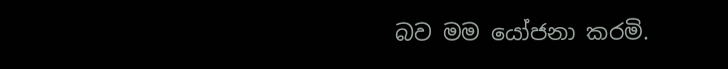බව මම යෝජනා කරමි.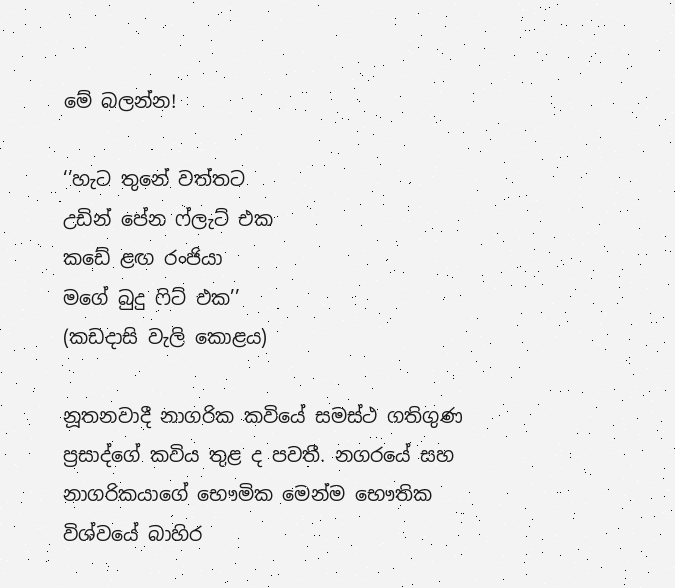මේ බලන්න!

‘’හැට තුනේ වත්තට
උඩින් පේන ෆ්ලැට් එක
කඩේ ළඟ රංජියා
මගේ බුදු ෆිට් එක’’
(කඩදාසි වැලි කොළය)

නූතනවාදී නාගරික කවියේ සමස්ථ ගතිගුණ ප්‍රසාද්ගේ කවිය තුළ ද පවතී. නගරයේ සහ නාගරිකයාගේ භෞමික මෙන්ම භෞතික විශ්වයේ බාහිර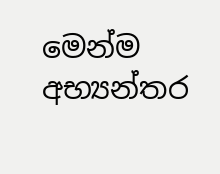මෙන්ම අභ්‍යන්තර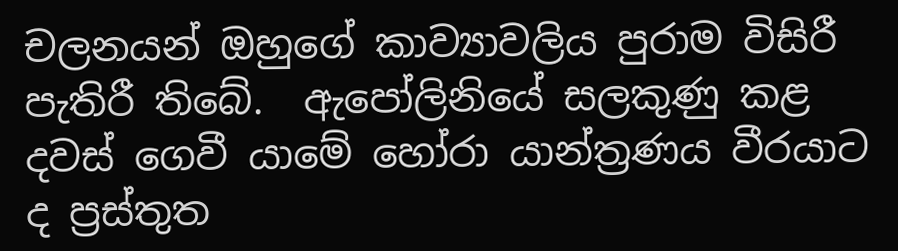චලනයන් ඔහුගේ කාව්‍යාවලිය පුරාම විසිරී පැතිරී තිබේ.  ඇපෝලිනියේ සලකුණු කළ දවස් ගෙවී යාමේ හෝරා යාන්ත්‍රණය වීරයාට ද ප්‍රස්තුත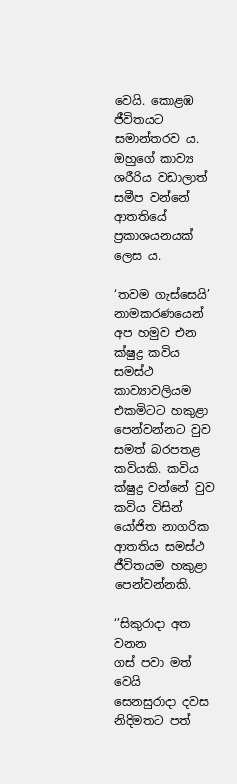වෙයි. කොළඹ ජීවිතයට සමාන්තරව ය. ඔහුගේ කාව්‍ය ශරීරිය වඩාලාත් සමීප වන්නේ ආතතියේ ප්‍රකාශයනයක් ලෙස ය.

‘තවම ගැස්සෙයි’ නාමකරණයෙන් අප හමුව එන ක්ෂුද්‍ර කවිය සමස්ථ කාව්‍යාවලියම එකමිටට හකුළා පෙන්වන්නට වුව සමත් බරපතළ කවියකි. කවිය ක්ෂුද්‍ර වන්නේ වුව කවිය විසින් යෝජිත නාගරික ආතතිය සමස්ථ ජීවිතයම හකුළා පෙන්වන්නකි.

‘’සිකුරාදා අත වනන
ගස් පවා මත් වෙයි
සෙනසුරාදා දවස
නිදිමතට පත්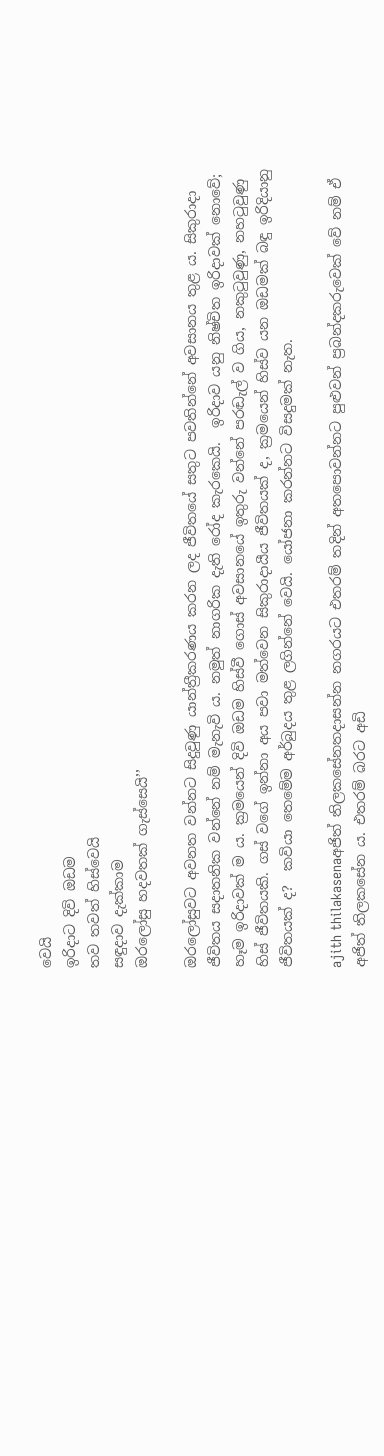වෙයි
ඉරිදාට දිවි ඔඩම
තව තවත් හිස්වෙයි
සඳුදාව දැක්කාම
ඔරලෝසු හදවතක් ගැස්සෙයි’’

ඔරලෝසුවට අවනත වන්නට සිදුවුණු යාන්ත්‍රීකරණය කරන ලද ජීවිතයේ සතුට පවතින්නේ අවසානය තුළ ය. සිකුරාදා ජීවිතය සදාතනික වන්නේ නම් මැනැවි ය. නමුත් නාගරික දැති රෝද කැරකෙයි.  ඉරිදාව යනු නිෂ්චිත ඉරිදාවක් නොවේ; හෑම ඉරිදාවක් ම ය. ක්‍රමයෙන් දිවි ඔඩම හිස්වී ගොස් අවසානයේ ඉතුරු වන්නේ පරඬැල් ව ගිය, නකුටුවුණු, නහටුවුණු හිස් ජීවිතයකි. ගස් වගේ ඉන්නා අය පවා මත්වෙන සිකුරාදායීය ජීවිතයක් ද, ක්‍රමයෙන් හිස්ව යන ඔඩමක් බඳු ඉරිදියානු ජීවිතයක් ද?  කවියා තෙමේම අර්බුදය තුළ ලගින්නේ වෙයි. යෝජනා කරන්නට විසදුමක් නැත.

ajith thilakasenaඅජිත් තිලකසේනතදාසන්න නගරයට එතරම් තදින් අතපොවන්නට පුළුවන් ප්‍රබන්දකරුවෙක් වේ නම් ඒ අජිත් තිලකසේන ය. එතරම් බරට අඩි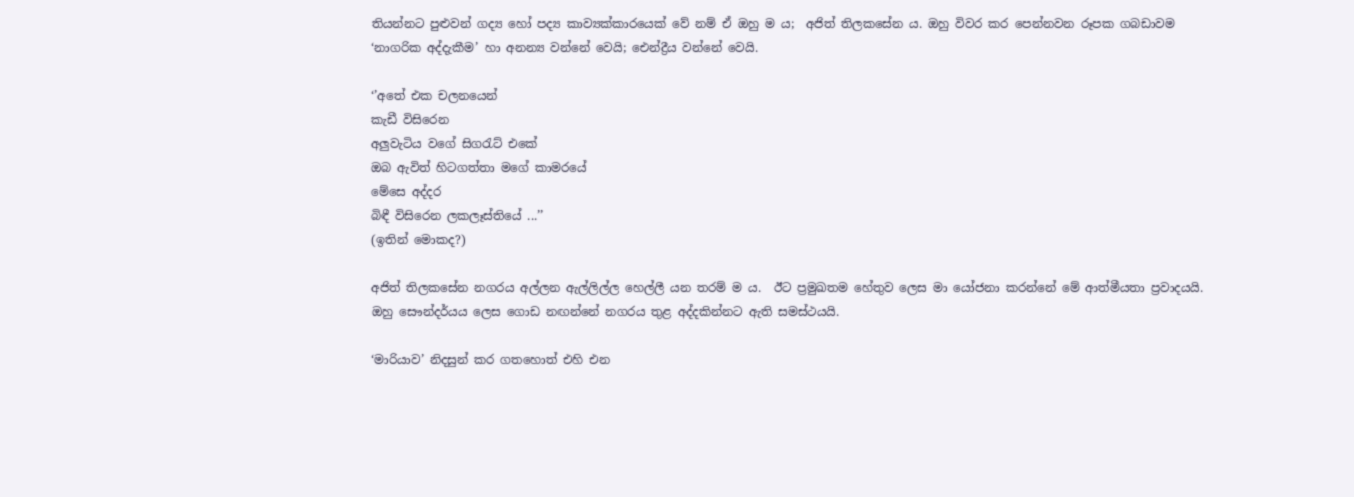තියන්නට පුළුවන් ගද්‍ය හෝ පද්‍ය කාව්‍යක්කාරයෙක් වේ නම් ඒ ඔහු ම ය;  අජිත් තිලකසේන ය. ඔහු විවර කර පෙන්නවන රූපක ගබඩාවම ‘නාගරික අද්දැකීම’ හා අනන්‍ය වන්නේ වෙයි; ඓන්ද්‍රීය වන්නේ වෙයි.

‘’අතේ එක චලනයෙන්
කැඩී විසිරෙන
අලුවැටිය වගේ සිගරැට් එකේ
ඔබ ඇවිත් හිටගත්තා මගේ කාමරයේ
මේසෙ අද්දර
බිඳී විසිරෙන ලකලෑස්තියේ ...’’
(ඉතින් මොකද?)

අජිත් තිලකසේන නගරය අල්ලන ඇල්ලිල්ල හෙල්ලී යන තරම් ම ය.  ඊට ප්‍රමුඛතම හේතුව ලෙස මා යෝජනා කරන්නේ මේ ආත්මීයතා ප්‍රවාදයයි. ඔහු සෞන්දර්යය ලෙස ගොඩ නඟන්නේ නගරය තුළ අද්දකින්නට ඇති සමස්ථයයි.

‘මාරියාව’ නිදසුන් කර ගතහොත් එහි එන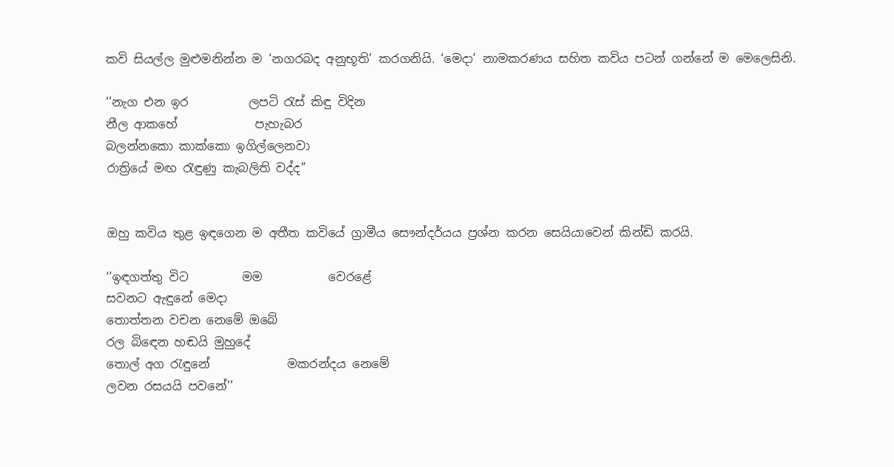කවි සියල්ල මුළුමනින්න ම ‘නගරබද අනුභූති’ කරගනියි. ‘මෙදා’ නාමකරණය සහිත කවිය පටන් ගන්නේ ම මෙලෙසිනි.

‘’නැග එන ඉර          ලපටි රැස් කිඳු විදින
නීල ආකහේ             පැහැබර
බලන්නකො කාක්කො ඉගිල්ලෙනවා
රාත්‍රියේ මඟ රැඳුණු කැබලිති වද්ද’’


ඔහු කවිය තුළ ඉඳගෙන ම අතීත කවියේ ග්‍රාමීය සෞන්දර්යය ප්‍රශ්න කරන සෙයියාවෙන් කින්ඩි කරයි.

‘’ඉඳගත්තු විට         මම           වෙරළේ
සවනට ඇඳුනේ මෙදා
තොත්තන වචන නෙමේ ඔබේ
රල බිඳෙන හඬයි මුහුදේ
තොල් අග රැඳුනේ             මකරන්දය නෙමේ
ලවන රසයයි පවනේ’’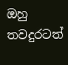ඔහු තවදුරටත්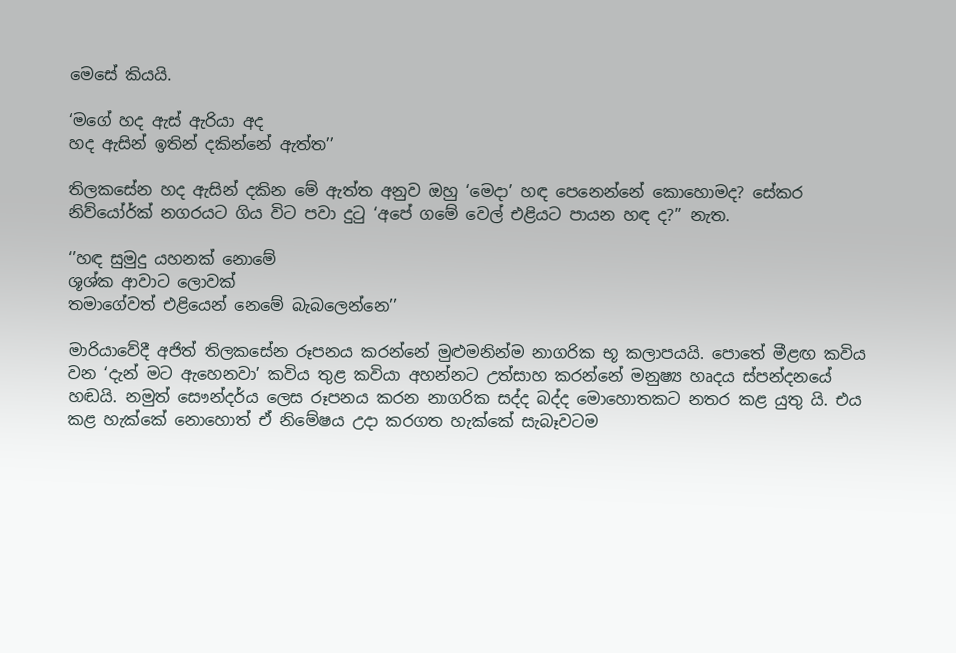මෙසේ කියයි.

‘මගේ හද ඇස් ඇරියා අද
හද ඇසින් ඉතින් දකින්නේ ඇත්ත’’

තිලකසේන හද ඇසින් දකින මේ ඇත්ත අනුව ඔහු ‘මෙදා’ හඳ පෙනෙන්නේ කොහොමද? සේකර නිව්යෝර්ක් නගරයට ගිය විට පවා දුටු ‘අපේ ගමේ වෙල් එළියට පායන හඳ ද?’’ නැත.

‘’හඳ සුමුදු යහනක් නොමේ
ශූශ්ක ආවාට ලොවක්
තමාගේවත් එළියෙන් නෙමේ බැබලෙන්නෙ’’

මාරියාවේදී අජිත් තිලකසේන රූපනය කරන්නේ මුළුමනින්ම නාගරික භූ කලාපයයි. පොතේ මීළඟ කවිය වන ‘දැන් මට ඇහෙනවා’ කවිය තුළ කවියා අහන්නට උත්සාහ කරන්නේ මනුෂ්‍ය හෘදය ස්පන්දනයේ හඬයි. නමුත් සෞන්දර්ය ලෙස රූපනය කරන නාගරික සද්ද බද්ද මොහොතකට නතර කළ යුතු යි. එය කළ හැක්කේ නොහොත් ඒ නිමේෂය උදා කරගත හැක්කේ සැබෑවටම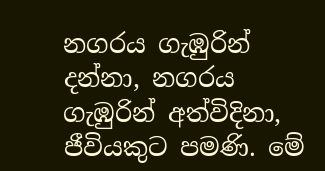නගරය ගැඹුරින් දන්නා, නගරය ගැඹුරින් අත්විදිනා, ජීවියකුට පමණි. මේ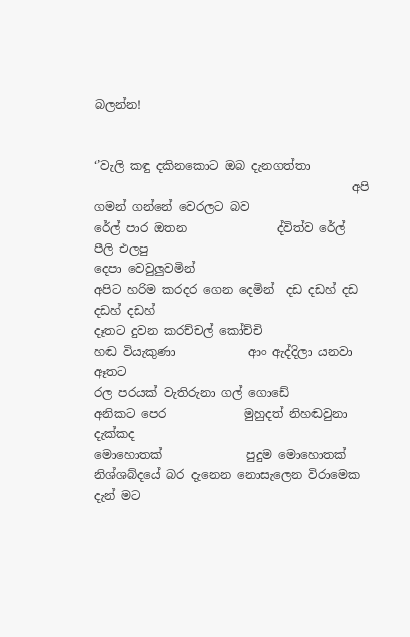බලන්න!


‘’වැලි කඳු දකිනකොට ඔබ දැනගත්තා
                                           අපි ගමන් ගන්නේ වෙරලට බව
රේල් පාර ඔතන               ද්විත්ව රේල් පීලි එලපු
දෙපා වෙවුලුවමින්
අපිට හරිම කරදර ගෙන දෙමින්  දඩ දඩහ් දඩ දඩහ් දඩහ්
දෑතට දුවන කරච්චල් කෝච්චි
හඬ වියැකුණා            ආං ඇද්දිලා යනවා ඈතට
රල පරයක් වැතිරුනා ගල් ගොඩේ
අනිකට පෙර             මුහුදත් නිහඬවුනා දැක්කද
මොහොතක්              පුදුම මොහොතක්
නිශ්ශබ්දයේ බර දැනෙන නොසැලෙන විරාමෙක
දැන් මට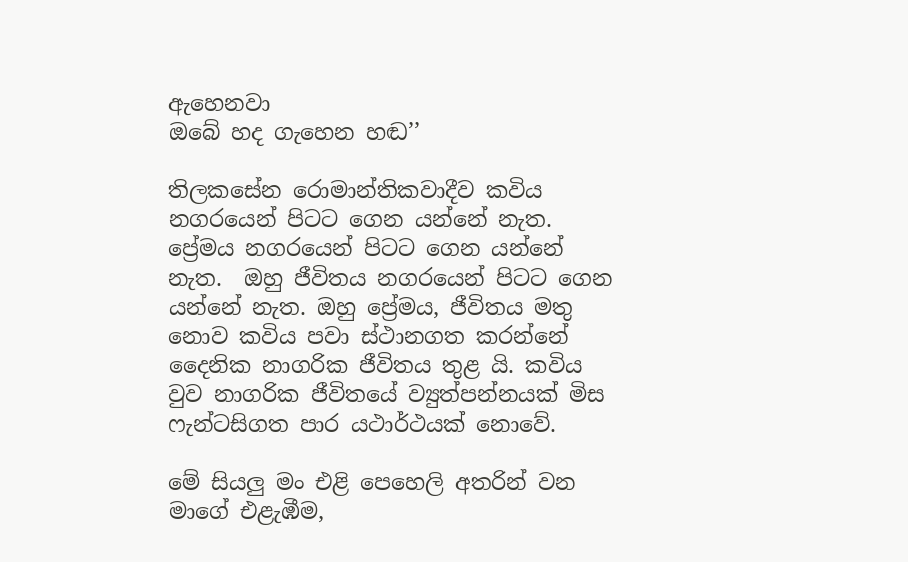ඇහෙනවා
ඔබේ හද ගැහෙන හඬ’’

තිලකසේන රොමාන්තිකවාදීව කවිය නගරයෙන් පිටට ගෙන යන්නේ නැත. ප්‍රේමය නගරයෙන් පිටට ගෙන යන්නේ නැත.  ඔහු ජීවිතය නගරයෙන් පිටට ගෙන යන්නේ නැත. ඔහු ප්‍රේමය, ජීවිතය මතු නොව කවිය පවා ස්ථානගත කරන්නේ දෛනික නාගරික ජීවිතය තුළ යි. කවිය වුව නාගරික ජීවිතයේ ව්‍යුත්පන්නයක් මිස ෆැන්ටසිගත පාර යථාර්ථයක් නොවේ.

මේ සියලු මං එළි පෙහෙලි අතරින් වන මාගේ එළැඹීම,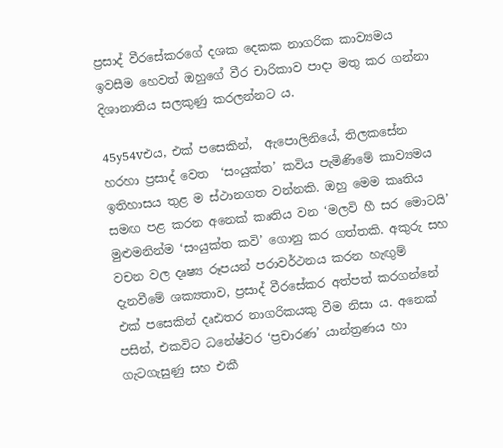ප්‍රසාද් වීරසේකරගේ දශක දෙකක නාගරික කාව්‍යමය ඉවසීම හෙවත් ඔහුගේ වීර චාරිකාව පාදා මතු කර ගන්නා දිශානාතිය සලකුණු කරලන්නට ය.

45y54vඑය, එක් පසෙකින්,  ඇපොලිනියේ, තිලකසේන හරහා ප්‍රසාද් වෙත  ‘සංයුක්ත’ කවිය පැමිණිමේ කාව්‍යමය ඉතිහාසය තුළ ම ස්ථානගත වන්නකි. ඔහු මෙම කෘතිය සමඟ පළ කරන අනෙක් කෘතිය වන ‘මලවි හී සර මොටයි’ මුළුමනින්ම ‘සංයුක්ත කවි’ ගොනු කර ගත්තකි. අකුරු සහ වචන වල දෘෂ්‍ය රූපයන් පරාවර්ථනය කරන හැඟුම් දැනවීමේ ශක්‍යතාව, ප්‍රසාද් වීරසේකර අත්පත් කරගන්නේ එක් පසෙකින් දෘඪතර නාගරිකයකු වීම නිසා ය. අනෙක් පසින්, එකවිට ධනේෂ්වර ‘ප්‍රචාරණ’ යාන්ත්‍රණය හා ගැටගැසුණු සහ එකී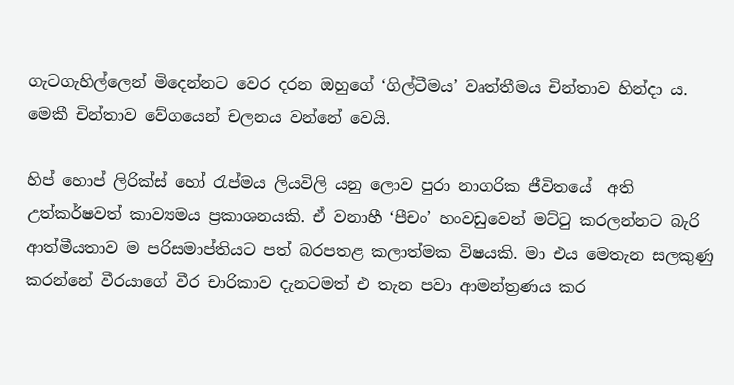ගැටගැහිල්ලෙන් මිදෙන්නට වෙර දරන ඔහුගේ ‘ගිල්ටීමය’ වෘත්තීමය චින්තාව හින්දා ය. මෙකී චින්තාව වේගයෙන් චලනය වන්නේ වෙයි.

හිප් හොප් ලිරික්ස් හෝ රැප්මය ලියවිලි යනු ලොව පුරා නාගරික ජීවිතයේ  අති උත්කර්ෂවත් කාව්‍යමය ප්‍රකාශනයකි. ඒ වනාහී ‘පීචං’ හංවඩුවෙන් මට්ටු කරලන්නට බැරි  ආත්මීයතාව ම පරිසමාප්තියට පත් බරපතළ කලාත්මක විෂයකි. මා එය මෙතැන සලකුණු කරන්නේ වීරයාගේ වීර චාරිකාව දැනටමත් එ තැන පවා ආමන්ත්‍රණය කර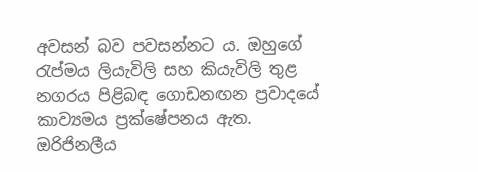අවසන් බව පවසන්නට ය. ඔහුගේ රැප්මය ලියැවිලි සහ කියැවිලි තුළ නගරය පිළිබඳ ගොඩනඟන ප්‍රවාදයේ කාව්‍යමය ප්‍රක්ෂේපනය ඇත.  ඔරිජිනලීය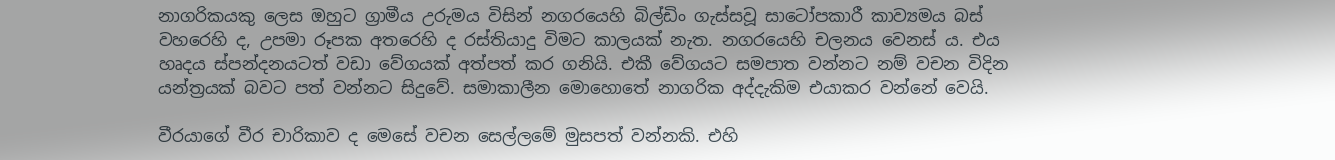නාගරිකයකු ලෙස ඔහුට ග්‍රාමීය උරුමය විසින් නගරයෙහි බිල්ඩිං ගැස්සවූ සාටෝපකාරී කාව්‍යමය බස් වහරෙහි ද, උපමා රූපක අතරෙහි ද රස්තියාදු විමට කාලයක් නැත. නගරයෙහි චලනය වෙනස් ය. එය හෘදය ස්පන්දනයටත් වඩා වේගයක් අත්පත් කර ගනියි. එකී වේගයට සමපාත වන්නට නම් වචන විදින යන්ත්‍රයක් බවට පත් වන්නට සිදුවේ. සමාකාලීන මොහොතේ නාගරික අද්දැකිම එයාකර වන්නේ වෙයි.

වීරයාගේ වීර චාරිකාව ද මෙසේ වචන සෙල්ලමේ මුසපත් වන්නකි. එහි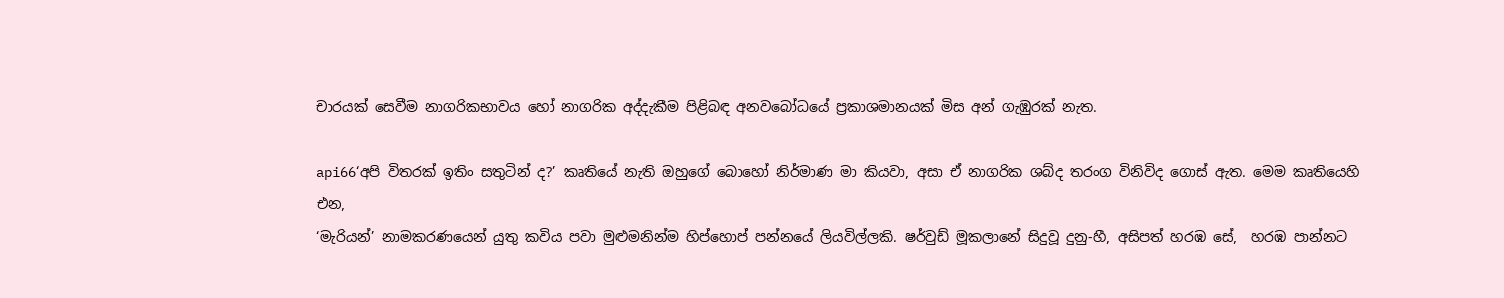චාරයක් සෙවීම නාගරිකභාවය හෝ නාගරික අද්දැකීම පිළිබඳ අනවබෝධයේ ප්‍රකාශමානයක් මිස අන් ගැඹුරක් නැත.

api66‘අපි විතරක් ඉතිං සතුටින් ද?’ කෘතියේ නැති ඔහුගේ බොහෝ නිර්මාණ මා කියවා, අසා ඒ නාගරික ශබ්ද තරංග විනිවිද ගොස් ඇත. මෙම කෘතියෙහි එන,
‘මැරියන්’ නාමකරණයෙන් යුතු කවිය පවා මුළුමනින්ම හිප්හොප් පන්නයේ ලියවිල්ලකි. ෂර්වුඩ් මූකලානේ සිදුවූ දුනු-හී, අසිපත් හරඹ සේ,  හරඹ පාන්නට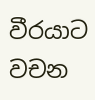වීරයාට වචන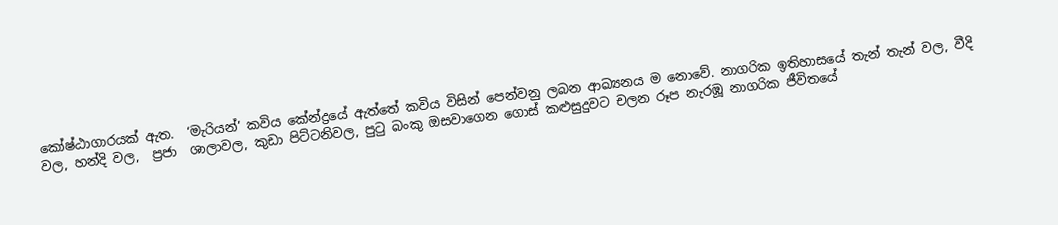කෝෂ්ඨාගාරයක් ඇත.  ‘මැරියන්’ කවිය කේන්ද්‍රයේ ඇත්තේ කවිය විසින් පෙන්වනු ලබන ආඛ්‍යනය ම නොවේ. නාගරික ඉතිහාසයේ තැන් තැන් වල, වීදි වල, හන්දි වල,  ප්‍රජා  ශාලාවල, කුඩා පිට්ටනිවල, පුටු බංකු ඔසවාගෙන ගොස් කළුසුදුවට චලන රූප නැරඹූ නාගරික ජීවිතයේ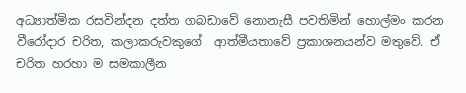අධ්‍යාත්මික රසවින්දන දත්ත ගබඩාවේ නොනැසී පවතිමින් හොල්මං කරන වීරෝදාර චරිත, කලාකරුවකුගේ  ආත්මීයතාවේ ප්‍රකාශනයන්ව මතුවේ. ඒ චරිත හරහා ම සමකාලීන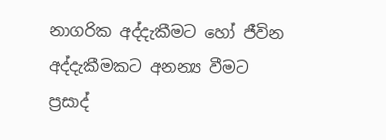නාගරික අද්දැකීමට හෝ ජීවින අද්දැකීමකට අනන්‍ය වීමට ප්‍රසාද්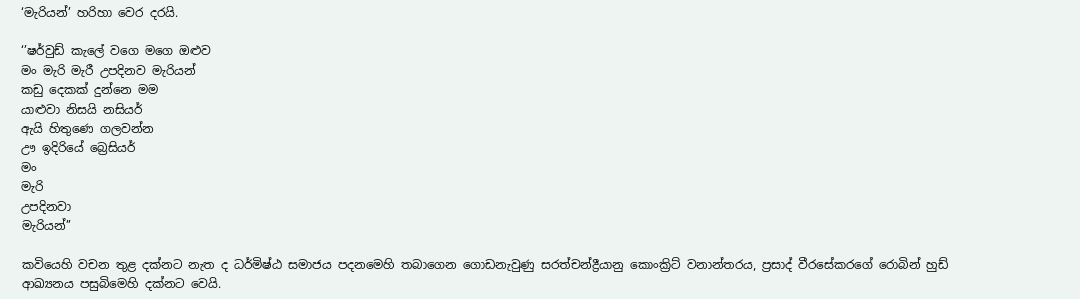‘මැරියන්’ හරිහා වෙර දරයි.

‘’ෂර්වුඩ් කැලේ වගෙ මගෙ ඔළුව
මං මැරි මැරී උපදිනව මැරියන්
කඩු දෙකක් දුන්නෙ මම
යාළුවා නිසයි නසියර්
ඇයි හිතුණෙ ගලවන්න
ඌ ඉදිරියේ බ්‍රෙසියර්
මං
මැරි
උපදිනවා
මැරියන්’’

කවියෙහි වචන තුළ දක්නට නැත ද ධර්මිෂ්ඨ සමාජය පදනමෙහි තබාගෙන ගොඩනැවුණු සරත්චන්ද්‍රීයානු කොංක්‍රිට් වනාන්තරය, ප්‍රසාද් වීරසේකරගේ රොබින් හුඩ්  ආඛ්‍යනය පසුබිමෙහි දක්නට වෙයි.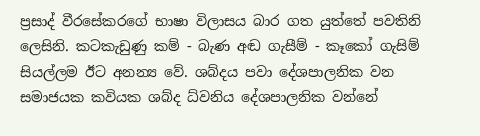ප්‍රසාද් වීරසේකරගේ භාෂා විලාසය බාර ගත යුත්තේ පවතිනි ලෙසිනි. කටකැඩුණු කම් - බැණ අඬ ගැසීම් - කෑකෝ ගැසිම් සියල්ලම ඊට අනන්‍ය වේ. ශබ්දය පවා දේශපාලනික වන සමාජයක කවියක ශබ්ද ධ්වනිය දේශපාලනික වන්නේ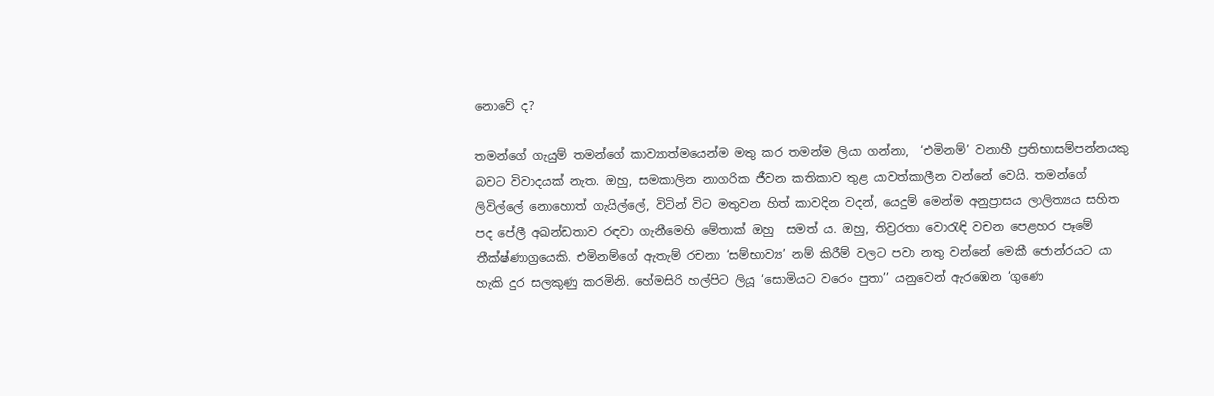නොවේ ද?

තමන්ගේ ගැයුම් තමන්ගේ කාව්‍යාත්මයෙන්ම මතු කර තමන්ම ලියා ගන්නා,  ‘එමිනම්’ වනාහී ප්‍රතිභාසම්පන්නයකු බවට විවාදයක් නැත. ඔහු, සමකාලින නාගරික ජීවන කතිකාව තුළ යාවත්කාලීන වන්නේ වෙයි. තමන්ගේ ලිවිල්ලේ නොහොත් ගැයිල්ලේ, විටින් විට මතුවන හිත් කාවදින වදන්, යෙදුම් මෙන්ම අනුප්‍රාසය ලාලිත්‍යය සහිත පද පේලී අඛන්ඩතාව රඳවා ගැනීමෙහි මේතාක් ඔහු  සමත් ය. ඔහු, තිව්‍රරතා වොරැඳි වචන පෙළහර පෑමේ තීක්ෂ්ණාග්‍රයෙකි. එමිනම්ගේ ඇතැම් රචනා ‘සම්භාව්‍ය’ නම් කිරීම් වලට පවා නතු වන්නේ මෙකී ජොන්රයට යා හැකි දුර සලකුණු කරමිනි. හේමසිරි හල්පිට ලියූ ‘සොමියට වරෙං පුතා’’ යනුවෙන් ඇරඹෙන ‘ගුණෙ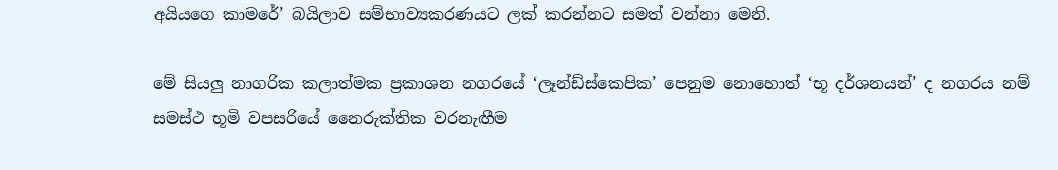අයියගෙ කාමරේ’ බයිලාව සම්භාව්‍යකරණයට ලක් කරන්නට සමත් වන්නා මෙනි.

මේ සියලු නාගරික කලාත්මක ප්‍රකාශන නගරයේ ‘ලෑන්ඩ්ස්කෙපික’ පෙනුම නොහොත් ‘භූ දර්ශනයන්’ ද නගරය නම් සමස්ථ භූමි වපසරියේ නෛරුක්තික වරනැඟීම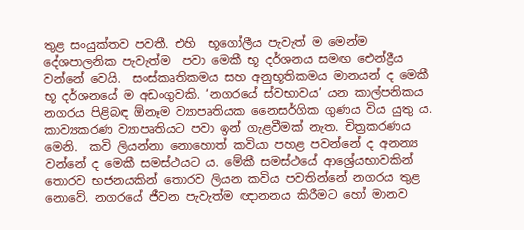තුළ සංයුක්තව පවතී. එහි  භූගෝලීය පැවැත් ම මෙන්ම දේශපාලනික පැවැත්ම  පවා මෙකී භූ දර්ශනය සමඟ ඓන්ද්‍රීය වන්නේ වෙයි.  සංස්කෘතිකමය සහ අනුභූතිකමය මානයන් ද මෙකී භූ දර්ශනයේ ම අඩංගුවකි. ‘නගරයේ ස්වභාවය’ යන කාල්පනිකය නගරය පිළිබඳ ඕනෑම ව්‍යාපෘතියක නෛසර්ගික ගුණය විය යුතු ය. කාව්‍යකරණ ව්‍යාපෘතියට පවා ඉන් ගැළවීමක් නැත. චිත්‍රකරණය මෙනි.  කවි ලියන්නා නොහොත් කවියා පහළ පවන්නේ ද අනන්‍ය වන්නේ ද මෙකී සමස්ථයට ය. මේකී සමස්ථයේ ආශ්‍රේයභාවකින් තොරව භජනයකින් තොරව ලියන කවිය පවතින්නේ නගරය තුළ නොවේ. නගරයේ ජීවන පැවැත්ම ඥානනය කිරීමට හෝ මානව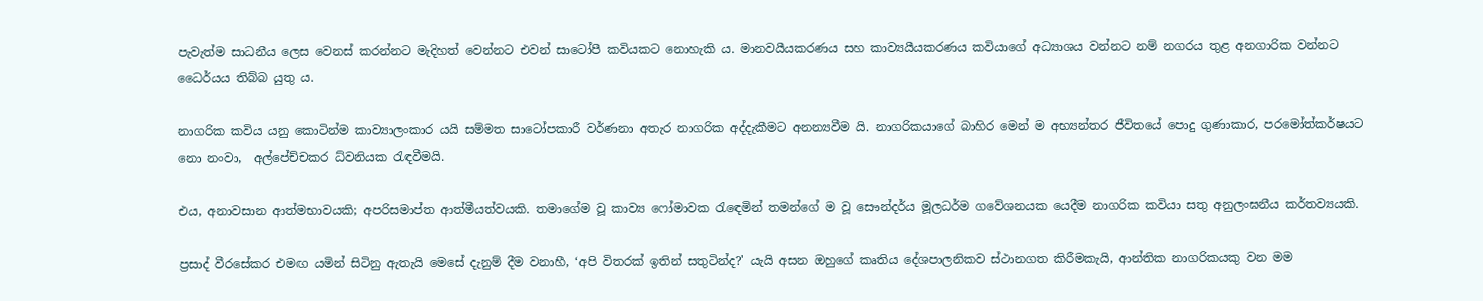පැවැත්ම සාධනීය ලෙස වෙනස් කරන්නට මැදිහත් වෙන්නට එවන් සාටෝපී කවියකට නොහැකි ය. මානවයීයකරණය සහ කාව්‍යයීයකරණය කවියාගේ අධ්‍යාශය වන්නට නම් නගරය තුළ අනගාරික වන්නට ධෛර්යය තිබ්බ යුතු ය.

නාගරික කවිය යනු කොටින්ම කාව්‍යාලංකාර යයි සම්මත සාටෝපකාරී වර්ණනා අතැර නාගරික අද්දැකීමට අනන්‍යවීම යි. නාගරිකයාගේ බාහිර මෙන් ම අභ්‍යන්තර ජීවිතයේ පොදු ගුණාකාර, පරමෝත්කර්ෂයට නො නංවා,  අල්පේච්චකර ධ්වනියක රැඳවීමයි.

එය, අනාවසාන ආත්මභාවයකි; අපරිසමාප්ත ආත්මීයත්වයකි. තමාගේම වූ කාව්‍ය ෆෝමාවක රැඳෙමින් තමන්ගේ ම වූ සෞන්දර්ය මූලධර්ම ගවේශනයක යෙදීම නාගරික කවියා සතු අනුලංඝනීය කර්තව්‍යයකි.

ප්‍රසාද් වීරසේකර එමඟ යමින් සිටිනු ඇතැයි මෙසේ දැනුම් දීම වනාහී, ‘අපි විතරක් ඉතින් සතුටින්ද?' යැයි අසන ඔහුගේ කෘතිය දේශපාලනිකව ස්ථානගත කිරීමකැයි, ආන්තික නාගරිකයකු වන මම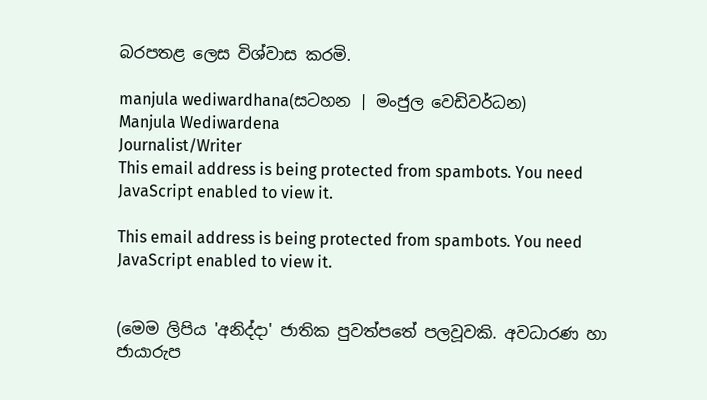බරපතළ ලෙස විශ්වාස කරමි.

manjula wediwardhana(සටහන | මංජුල වෙඩිවර්ධන)
Manjula Wediwardena
Journalist/Writer
This email address is being protected from spambots. You need JavaScript enabled to view it.

This email address is being protected from spambots. You need JavaScript enabled to view it.


(මෙම ලිපිය 'අනිද්දා' ජාතික පුවත්පතේ පලවූවකි. අවධාරණ හා ජායාරුප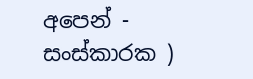අපෙන් - සංස්කාරක )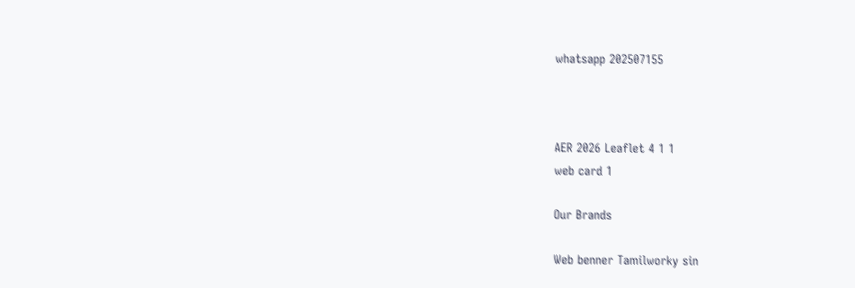whatsapp 202507155



AER 2026 Leaflet 4 1 1
web card 1

Our Brands

Web benner Tamilworky sin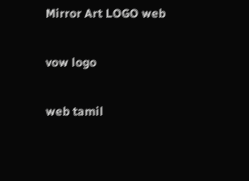Mirror Art LOGO web

vow logo

web tamil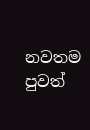නවතම පුවත්